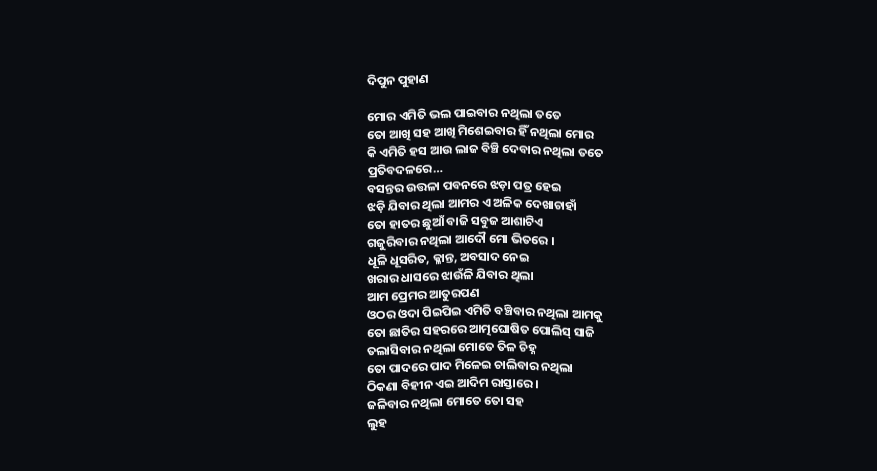ଦିପୁନ ପୁହାଣ

ମୋର ଏମିତି ଭଲ ପାଇବାର ନଥିଲା ତତେ
ତୋ ଆଖି ସହ ଆଖି ମିଶେଇବାର ହିଁ ନଥିଲା ମୋର
କି ଏମିତି ହସ ଆଉ ଲାଜ ବିଞ୍ଚି ଦେବାର ନଥିଲା ତତେ
ପ୍ରତିବଦଳରେ…
ବସନ୍ତର ଉତ୍ତଳା ପବନରେ ଝଡ଼ା ପତ୍ର ହେଇ
ଝଡ଼ି ଯିବାର ଥିଲା ଆମର ଏ ଅଳିକ ଦେଖାଚାହାଁ
ତୋ ହାତର ଛୁଆଁ ବାଜି ସବୁଜ ଆଶାଟିଏ
ଗଜୁରିବାର ନଥିଲା ଆଦୌ ମୋ ଭିତରେ ।
ଧୂଳି ଧୂସରିତ, କ୍ଳାନ୍ତ, ଅବସାଦ ନେଇ
ଖରାର ଧାସରେ ଝାଉଁଳି ଯିବାର ଥିଲା
ଆମ ପ୍ରେମର ଆତୁରପଣ
ଓଠର ଓଦା ପିଇପିଇ ଏମିତି ବଞ୍ଚିବାର ନଥିଲା ଆମକୁ
ତୋ ଛାତିର ସହରରେ ଆତ୍ମଘୋଷିତ ପୋଲିସ୍ ସାଜି
ତଲାସିବାର ନଥିଲା ମୋତେ ତିଳ ଚିହ୍ନ
ତୋ ପାଦରେ ପାଦ ମିଳେଇ ଚାଲିବାର ନଥିଲା
ଠିକଣା ବିହୀନ ଏଇ ଆଦିମ ରାସ୍ତାରେ ।
ଜଳିବାର ନଥିଲା ମୋତେ ତୋ ସହ
ଲୁହ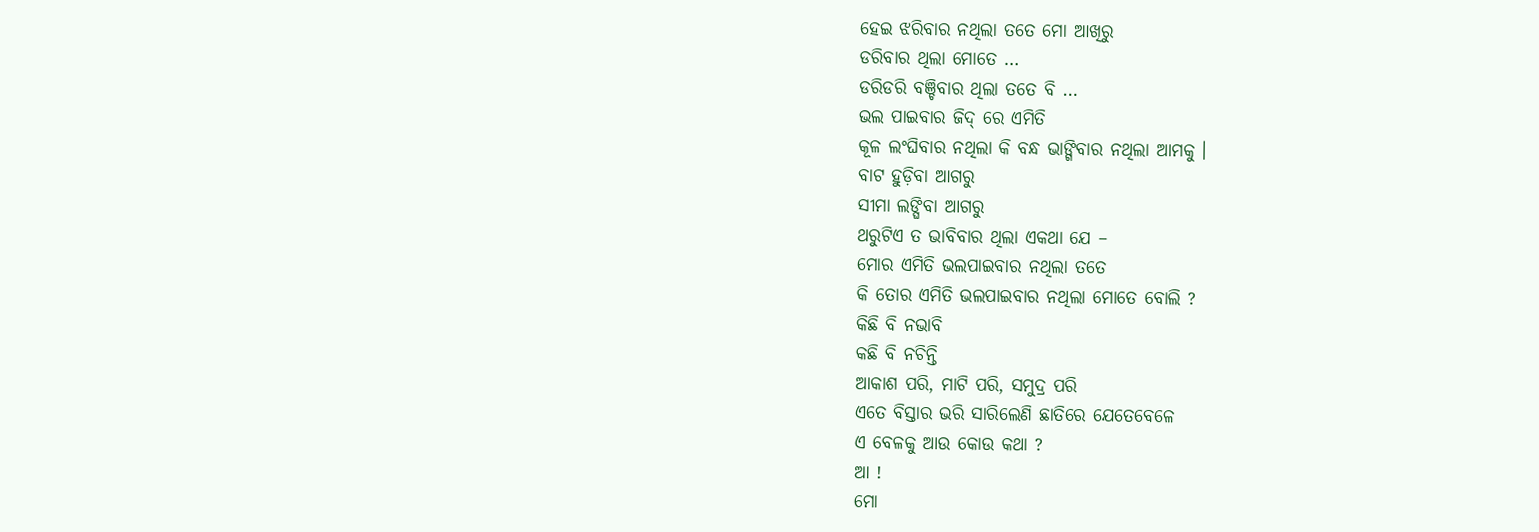ହେଇ ଝରିବାର ନଥିଲା ତତେ ମୋ ଆଖିରୁ
ଡରିବାର ଥିଲା ମୋତେ …
ଡରିଡରି ବଞ୍ଚିବାର ଥିଲା ତତେ ବି …
ଭଲ ପାଇବାର ଜିଦ୍ ରେ ଏମିତି
କୂଳ ଲଂଘିବାର ନଥିଲା କି ବନ୍ଧ ଭାଙ୍ଗିବାର ନଥିଲା ଆମକୁ ।
ବାଟ ହୁଡ଼ିବା ଆଗରୁ
ସୀମା ଲଙ୍ଘିବା ଆଗରୁ
ଥରୁଟିଏ ତ ଭାବିବାର ଥିଲା ଏକଥା ଯେ –
ମୋର ଏମିତି ଭଲପାଇବାର ନଥିଲା ତତେ
କି ତୋର ଏମିତି ଭଲପାଇବାର ନଥିଲା ମୋତେ ବୋଲି ?
କିଛି ବି ନଭାବି
କଛି ବି ନଚିନ୍ତି
ଆକାଶ ପରି, ମାଟି ପରି, ସମୁଦ୍ର ପରି
ଏତେ ବିସ୍ତାର ଭରି ସାରିଲେଣି ଛାତିରେ ଯେତେବେଳେ
ଏ ବେଳକୁ ଆଉ କୋଉ କଥା ?
ଆ !
ମୋ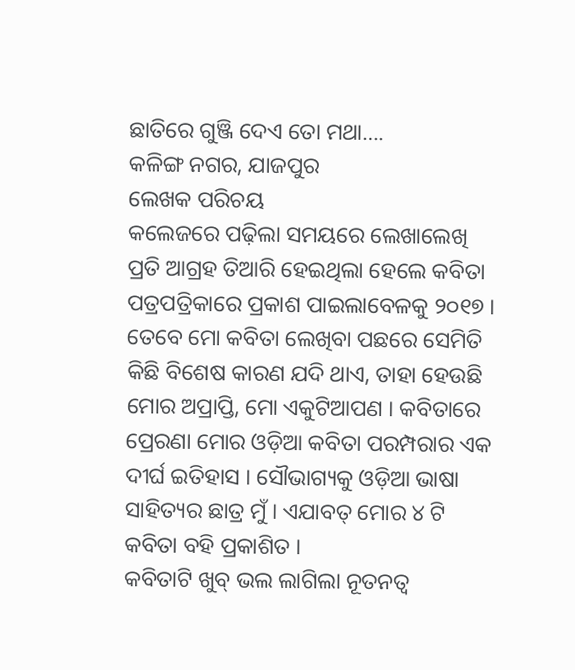ଛାତିରେ ଗୁଞ୍ଜି ଦେଏ ତୋ ମଥା….
କଳିଙ୍ଗ ନଗର, ଯାଜପୁର
ଲେଖକ ପରିଚୟ
କଲେଜରେ ପଢ଼ିଲା ସମୟରେ ଲେଖାଲେଖି ପ୍ରତି ଆଗ୍ରହ ତିଆରି ହେଇଥିଲା ହେଲେ କବିତା ପତ୍ରପତ୍ରିକାରେ ପ୍ରକାଶ ପାଇଲାବେଳକୁ ୨୦୧୭ । ତେବେ ମୋ କବିତା ଲେଖିବା ପଛରେ ସେମିତି କିଛି ବିଶେଷ କାରଣ ଯଦି ଥାଏ, ତାହା ହେଉଛି ମୋର ଅପ୍ରାପ୍ତି, ମୋ ଏକୁଟିଆପଣ । କବିତାରେ ପ୍ରେରଣା ମୋର ଓଡ଼ିଆ କବିତା ପରମ୍ପରାର ଏକ ଦୀର୍ଘ ଇତିହାସ । ସୌଭାଗ୍ୟକୁ ଓଡ଼ିଆ ଭାଷା ସାହିତ୍ୟର ଛାତ୍ର ମୁଁ । ଏଯାବତ୍ ମୋର ୪ ଟି କବିତା ବହି ପ୍ରକାଶିତ ।
କବିତାଟି ଖୁବ୍ ଭଲ ଲାଗିଲା ନୂତନତ୍ବ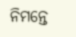ନିମନ୍ତେ